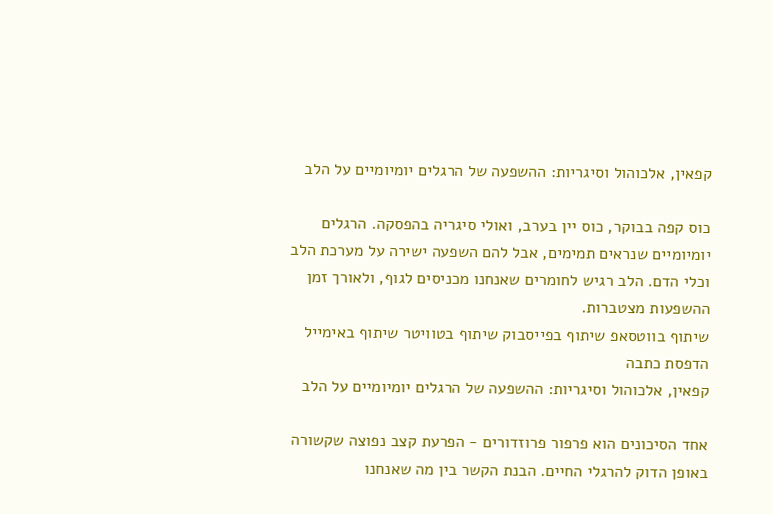קפאין, אלכוהול וסיגריות: ההשפעה של הרגלים יומיומיים על הלב

כוס קפה בבוקר, כוס יין בערב, ואולי סיגריה בהפסקה. הרגלים יומיומיים שנראים תמימים, אבל להם השפעה ישירה על מערכת הלב וכלי הדם. הלב רגיש לחומרים שאנחנו מכניסים לגוף, ולאורך זמן ההשפעות מצטברות.
שיתוף בווטסאפ שיתוף בפייסבוק שיתוף בטוויטר שיתוף באימייל הדפסת כתבה
קפאין, אלכוהול וסיגריות: ההשפעה של הרגלים יומיומיים על הלב

אחד הסיכונים הוא פרפור פרוזדורים - הפרעת קצב נפוצה שקשורה באופן הדוק להרגלי החיים. הבנת הקשר בין מה שאנחנו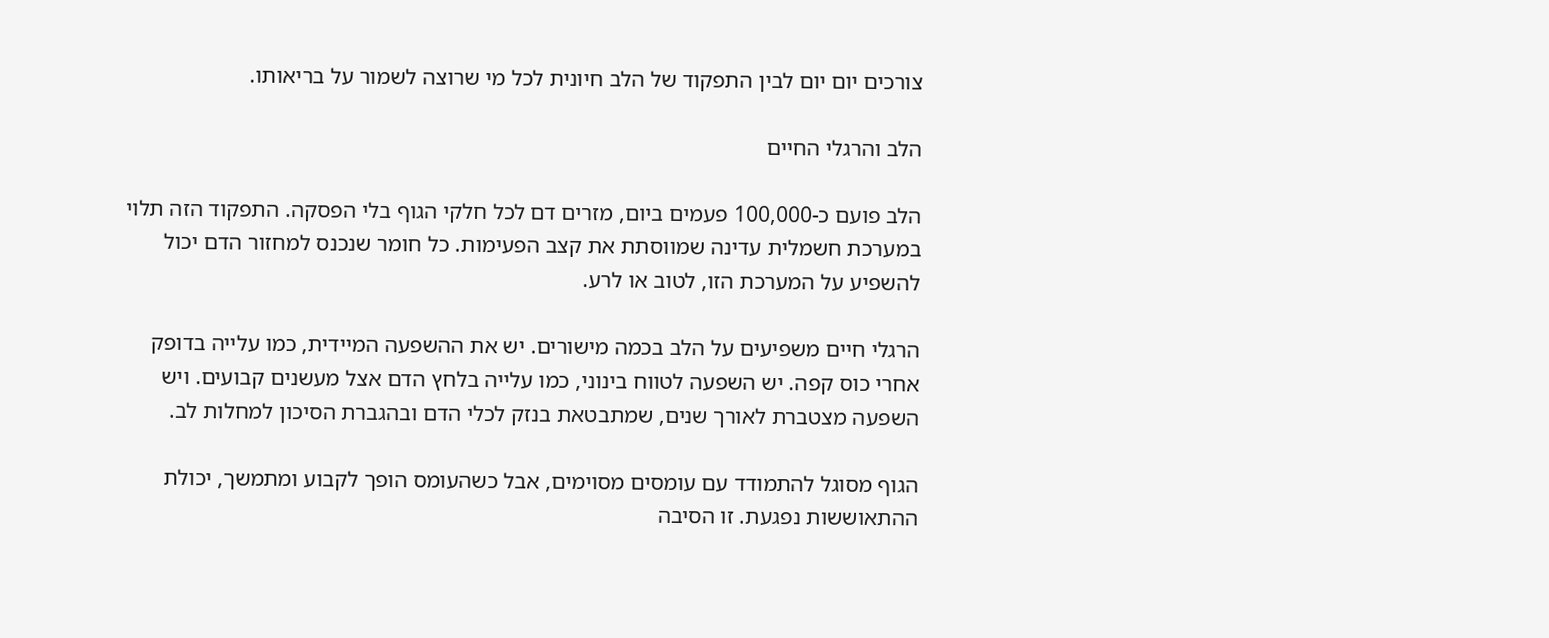צורכים יום יום לבין התפקוד של הלב חיונית לכל מי שרוצה לשמור על בריאותו.

הלב והרגלי החיים

הלב פועם כ-100,000 פעמים ביום, מזרים דם לכל חלקי הגוף בלי הפסקה. התפקוד הזה תלוי במערכת חשמלית עדינה שמווסתת את קצב הפעימות. כל חומר שנכנס למחזור הדם יכול להשפיע על המערכת הזו, לטוב או לרע.

הרגלי חיים משפיעים על הלב בכמה מישורים. יש את ההשפעה המיידית, כמו עלייה בדופק אחרי כוס קפה. יש השפעה לטווח בינוני, כמו עלייה בלחץ הדם אצל מעשנים קבועים. ויש השפעה מצטברת לאורך שנים, שמתבטאת בנזק לכלי הדם ובהגברת הסיכון למחלות לב.

הגוף מסוגל להתמודד עם עומסים מסוימים, אבל כשהעומס הופך לקבוע ומתמשך, יכולת ההתאוששות נפגעת. זו הסיבה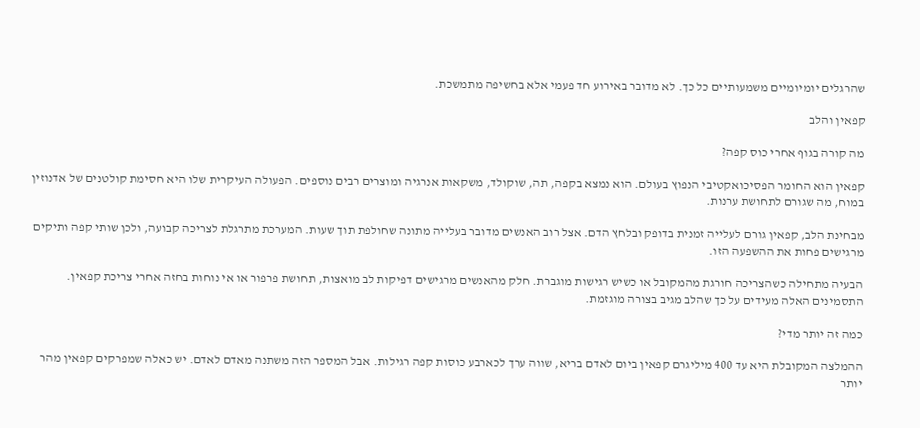שהרגלים יומיומיים משמעותיים כל כך. לא מדובר באירוע חד פעמי אלא בחשיפה מתמשכת.

קפאין והלב

מה קורה בגוף אחרי כוס קפה?

קפאין הוא החומר הפסיכואקטיבי הנפוץ בעולם. הוא נמצא בקפה, תה, שוקולד, משקאות אנרגיה ומוצרים רבים נוספים. הפעולה העיקרית שלו היא חסימת קולטנים של אדנוזין במוח, מה שגורם לתחושת ערנות.

מבחינת הלב, קפאין גורם לעלייה זמנית בדופק ובלחץ הדם. אצל רוב האנשים מדובר בעלייה מתונה שחולפת תוך שעות. המערכת מתרגלת לצריכה קבועה, ולכן שותי קפה ותיקים מרגישים פחות את ההשפעה הזו.

הבעיה מתחילה כשהצריכה חורגת מהמקובל או כשיש רגישות מוגברת. חלק מהאנשים מרגישים דפיקות לב מואצות, תחושת פרפור או אי נוחות בחזה אחרי צריכת קפאין. התסמינים האלה מעידים על כך שהלב מגיב בצורה מוגזמת.

כמה זה יותר מדי?

ההמלצה המקובלת היא עד 400 מיליגרם קפאין ביום לאדם בריא, שווה ערך לכארבע כוסות קפה רגילות. אבל המספר הזה משתנה מאדם לאדם. יש כאלה שמפרקים קפאין מהר יותר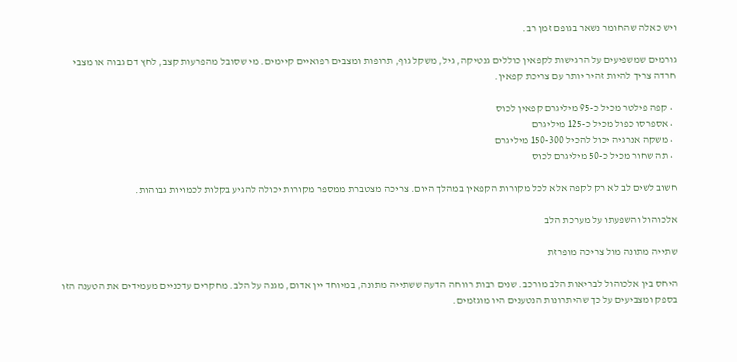ויש כאלה שהחומר נשאר בגופם זמן רב.

גורמים שמשפיעים על הרגישות לקפאין כוללים גנטיקה, גיל, משקל גוף, תרופות ומצבים רפואיים קיימים. מי שסובל מהפרעות קצב, לחץ דם גבוה או מצבי חרדה צריך להיות זהיר יותר עם צריכת קפאין.

  • קפה פילטר מכיל כ-95 מיליגרם קפאין לכוס
  • אספרסו כפול מכיל כ-125 מיליגרם
  • משקה אנרגיה יכול להכיל 150-300 מיליגרם
  • תה שחור מכיל כ-50 מיליגרם לכוס

חשוב לשים לב לא רק לקפה אלא לכל מקורות הקפאין במהלך היום. צריכה מצטברת ממספר מקורות יכולה להגיע בקלות לכמויות גבוהות.

אלכוהול והשפעתו על מערכת הלב

שתייה מתונה מול צריכה מופרזת

היחס בין אלכוהול לבריאות הלב מורכב. שנים רבות רווחה הדעה ששתייה מתונה, במיוחד יין אדום, מגנה על הלב. מחקרים עדכניים מעמידים את הטענה הזו בספק ומצביעים על כך שהיתרונות הנטענים היו מוגזמים.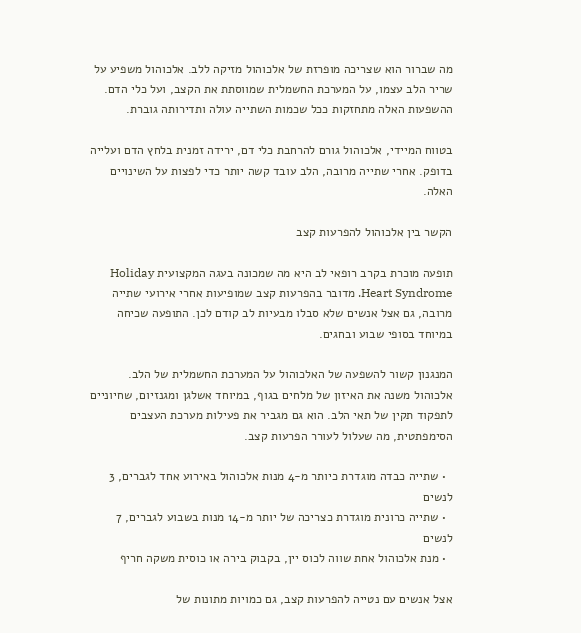מה שברור הוא שצריכה מופרזת של אלכוהול מזיקה ללב. אלכוהול משפיע על שריר הלב עצמו, על המערכת החשמלית שמווסתת את הקצב, ועל כלי הדם. ההשפעות האלה מתחזקות ככל שכמות השתייה עולה ותדירותה גוברת.

בטווח המיידי, אלכוהול גורם להרחבת כלי דם, ירידה זמנית בלחץ הדם ועלייה בדופק. אחרי שתייה מרובה, הלב עובד קשה יותר כדי לפצות על השינויים האלה.

הקשר בין אלכוהול להפרעות קצב

תופעה מוכרת בקרב רופאי לב היא מה שמכונה בעגה המקצועית Holiday Heart Syndrome. מדובר בהפרעות קצב שמופיעות אחרי אירועי שתייה מרובה, גם אצל אנשים שלא סבלו מבעיות לב קודם לכן. התופעה שכיחה במיוחד בסופי שבוע ובחגים.

המנגנון קשור להשפעה של האלכוהול על המערכת החשמלית של הלב. אלכוהול משנה את האיזון של מלחים בגוף, במיוחד אשלגן ומגנזיום, שחיוניים לתפקוד תקין של תאי הלב. הוא גם מגביר את פעילות מערכת העצבים הסימפתטית, מה שעלול לעורר הפרעות קצב.

  • שתייה כבדה מוגדרת כיותר מ-4 מנות אלכוהול באירוע אחד לגברים, 3 לנשים
  • שתייה כרונית מוגדרת כצריכה של יותר מ-14 מנות בשבוע לגברים, 7 לנשים
  • מנת אלכוהול אחת שווה לכוס יין, בקבוק בירה או כוסית משקה חריף

אצל אנשים עם נטייה להפרעות קצב, גם כמויות מתונות של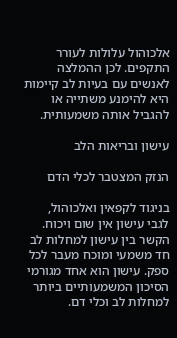אלכוהול עלולות לעורר התקפים. לכן ההמלצה לאנשים עם בעיות לב קיימות היא להימנע משתייה או להגביל אותה משמעותית.

עישון ובריאות הלב

הנזק המצטבר לכלי הדם

בניגוד לקפאין ואלכוהול, לגבי עישון אין שום ויכוח. הקשר בין עישון למחלות לב חד משמעי ומוכח מעבר לכל ספק. עישון הוא אחד מגורמי הסיכון המשמעותיים ביותר למחלות לב וכלי דם.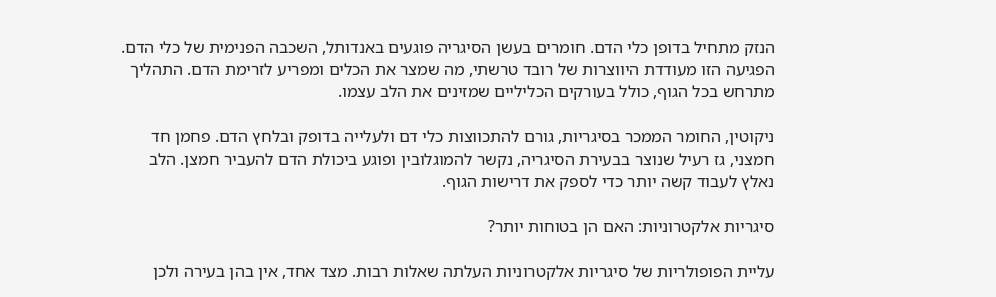הנזק מתחיל בדופן כלי הדם. חומרים בעשן הסיגריה פוגעים באנדותל, השכבה הפנימית של כלי הדם. הפגיעה הזו מעודדת היווצרות של רובד טרשתי, מה שמצר את הכלים ומפריע לזרימת הדם. התהליך מתרחש בכל הגוף, כולל בעורקים הכליליים שמזינים את הלב עצמו.

ניקוטין, החומר הממכר בסיגריות, גורם להתכווצות כלי דם ולעלייה בדופק ובלחץ הדם. פחמן חד חמצני, גז רעיל שנוצר בבעירת הסיגריה, נקשר להמוגלובין ופוגע ביכולת הדם להעביר חמצן. הלב נאלץ לעבוד קשה יותר כדי לספק את דרישות הגוף.

סיגריות אלקטרוניות: האם הן בטוחות יותר?

עליית הפופולריות של סיגריות אלקטרוניות העלתה שאלות רבות. מצד אחד, אין בהן בעירה ולכן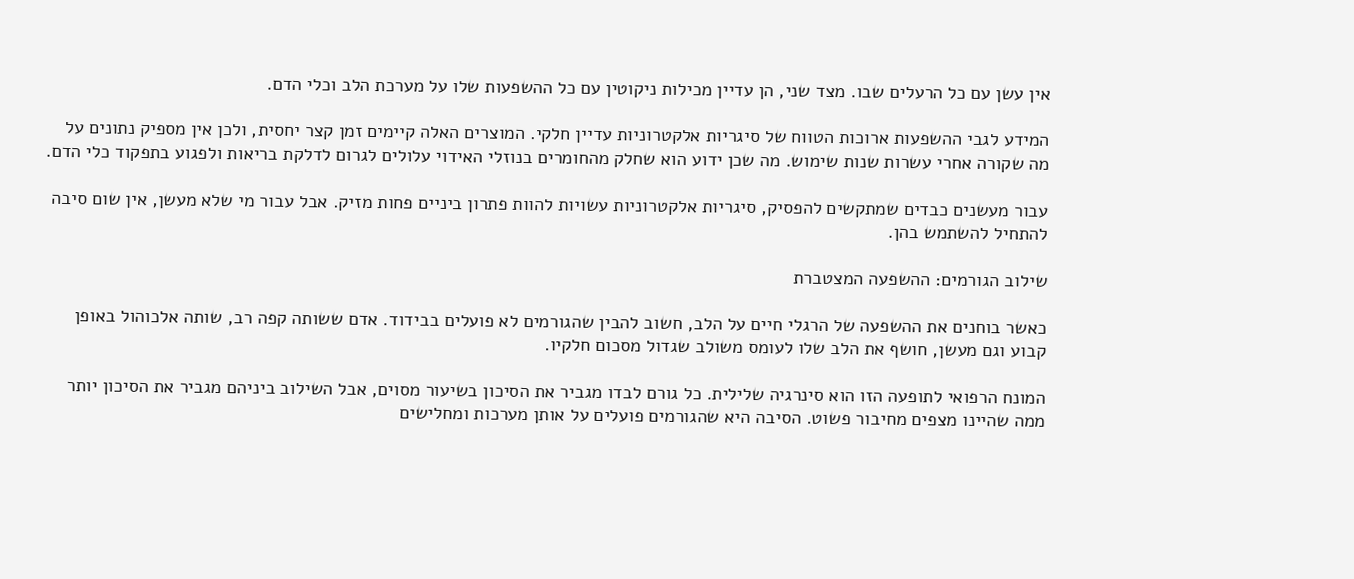אין עשן עם כל הרעלים שבו. מצד שני, הן עדיין מכילות ניקוטין עם כל ההשפעות שלו על מערכת הלב וכלי הדם.

המידע לגבי ההשפעות ארוכות הטווח של סיגריות אלקטרוניות עדיין חלקי. המוצרים האלה קיימים זמן קצר יחסית, ולכן אין מספיק נתונים על מה שקורה אחרי עשרות שנות שימוש. מה שכן ידוע הוא שחלק מהחומרים בנוזלי האידוי עלולים לגרום לדלקת בריאות ולפגוע בתפקוד כלי הדם.

עבור מעשנים כבדים שמתקשים להפסיק, סיגריות אלקטרוניות עשויות להוות פתרון ביניים פחות מזיק. אבל עבור מי שלא מעשן, אין שום סיבה להתחיל להשתמש בהן.

שילוב הגורמים: ההשפעה המצטברת

כאשר בוחנים את ההשפעה של הרגלי חיים על הלב, חשוב להבין שהגורמים לא פועלים בבידוד. אדם ששותה קפה רב, שותה אלכוהול באופן קבוע וגם מעשן, חושף את הלב שלו לעומס משולב שגדול מסכום חלקיו.

המונח הרפואי לתופעה הזו הוא סינרגיה שלילית. כל גורם לבדו מגביר את הסיכון בשיעור מסוים, אבל השילוב ביניהם מגביר את הסיכון יותר ממה שהיינו מצפים מחיבור פשוט. הסיבה היא שהגורמים פועלים על אותן מערכות ומחלישים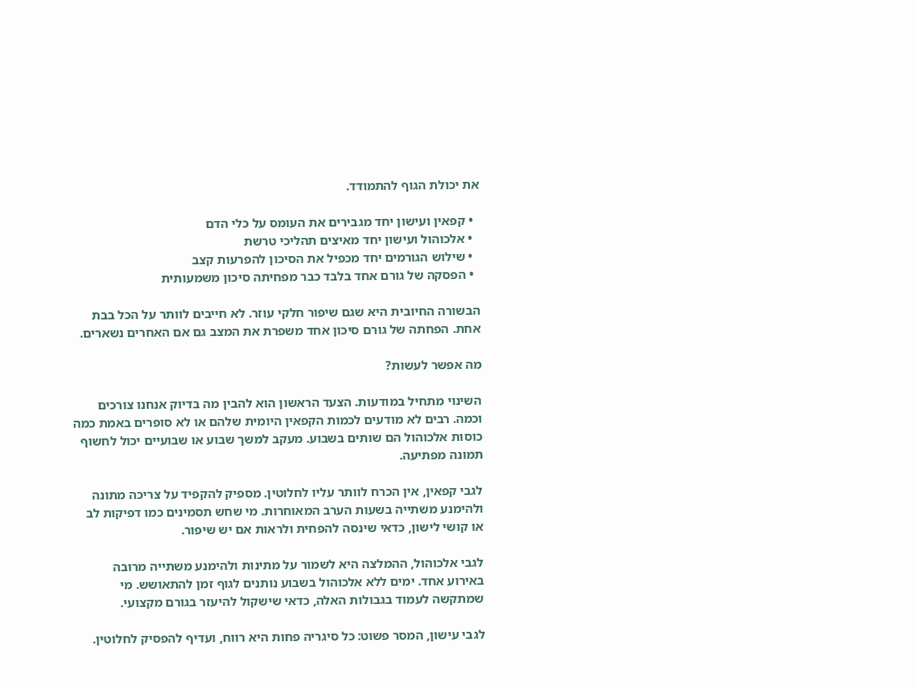את יכולת הגוף להתמודד.

  • קפאין ועישון יחד מגבירים את העומס על כלי הדם
  • אלכוהול ועישון יחד מאיצים תהליכי טרשת
  • שילוש הגורמים יחד מכפיל את הסיכון להפרעות קצב
  • הפסקה של גורם אחד בלבד כבר מפחיתה סיכון משמעותית

הבשורה החיובית היא שגם שיפור חלקי עוזר. לא חייבים לוותר על הכל בבת אחת. הפחתה של גורם סיכון אחד משפרת את המצב גם אם האחרים נשארים.

מה אפשר לעשות?

השינוי מתחיל במודעות. הצעד הראשון הוא להבין מה בדיוק אנחנו צורכים וכמה. רבים לא מודעים לכמות הקפאין היומית שלהם או לא סופרים באמת כמה כוסות אלכוהול הם שותים בשבוע. מעקב למשך שבוע או שבועיים יכול לחשוף תמונה מפתיעה.

לגבי קפאין, אין הכרח לוותר עליו לחלוטין. מספיק להקפיד על צריכה מתונה ולהימנע משתייה בשעות הערב המאוחרות. מי שחש תסמינים כמו דפיקות לב או קושי לישון, כדאי שינסה להפחית ולראות אם יש שיפור.

לגבי אלכוהול, ההמלצה היא לשמור על מתינות ולהימנע משתייה מרובה באירוע אחד. ימים ללא אלכוהול בשבוע נותנים לגוף זמן להתאושש. מי שמתקשה לעמוד בגבולות האלה, כדאי שישקול להיעזר בגורם מקצועי.

לגבי עישון, המסר פשוט: כל סיגריה פחות היא רווח, ועדיף להפסיק לחלוטין.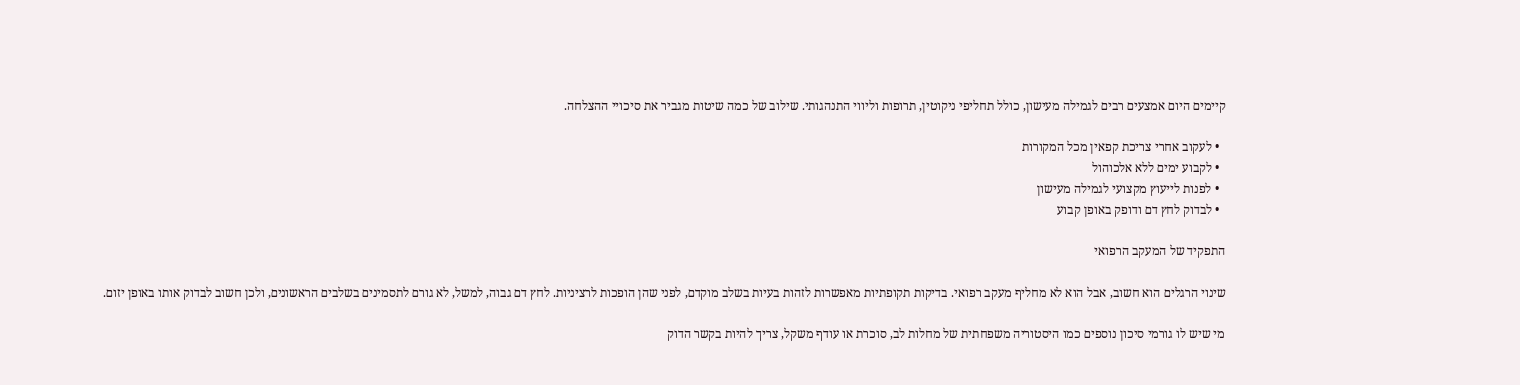קיימים היום אמצעים רבים לגמילה מעישון, כולל תחליפי ניקוטין, תרופות וליווי התנהגותי. שילוב של כמה שיטות מגביר את סיכויי ההצלחה.

  • לעקוב אחרי צריכת קפאין מכל המקורות
  • לקבוע ימים ללא אלכוהול
  • לפנות לייעוץ מקצועי לגמילה מעישון
  • לבדוק לחץ דם ודופק באופן קבוע

התפקיד של המעקב הרפואי

שינוי הרגלים הוא חשוב, אבל הוא לא מחליף מעקב רפואי. בדיקות תקופתיות מאפשרות לזהות בעיות בשלב מוקדם, לפני שהן הופכות לרציניות. לחץ דם גבוה, למשל, לא גורם לתסמינים בשלבים הראשונים, ולכן חשוב לבדוק אותו באופן יזום.

מי שיש לו גורמי סיכון נוספים כמו היסטוריה משפחתית של מחלות לב, סוכרת או עודף משקל, צריך להיות בקשר הדוק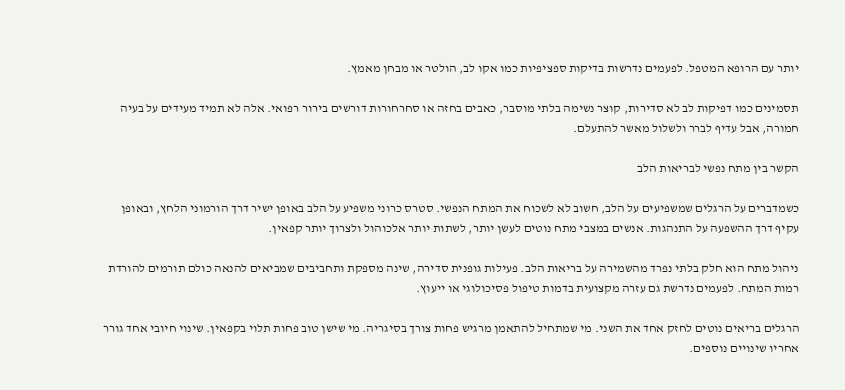יותר עם הרופא המטפל. לפעמים נדרשות בדיקות ספציפיות כמו אקו לב, הולטר או מבחן מאמץ.

תסמינים כמו דפיקות לב לא סדירות, קוצר נשימה בלתי מוסבר, כאבים בחזה או סחרחורות דורשים בירור רפואי. אלה לא תמיד מעידים על בעיה חמורה, אבל עדיף לברר ולשלול מאשר להתעלם.

הקשר בין מתח נפשי לבריאות הלב

כשמדברים על הרגלים שמשפיעים על הלב, חשוב לא לשכוח את המתח הנפשי. סטרס כרוני משפיע על הלב באופן ישיר דרך הורמוני הלחץ, ובאופן עקיף דרך ההשפעה על התנהגות. אנשים במצבי מתח נוטים לעשן יותר, לשתות יותר אלכוהול ולצרוך יותר קפאין.

ניהול מתח הוא חלק בלתי נפרד מהשמירה על בריאות הלב. פעילות גופנית סדירה, שינה מספקת ותחביבים שמביאים להנאה כולם תורמים להורדת רמות המתח. לפעמים נדרשת גם עזרה מקצועית בדמות טיפול פסיכולוגי או ייעוץ.

הרגלים בריאים נוטים לחזק אחד את השני. מי שמתחיל להתאמן מרגיש פחות צורך בסיגריה. מי שישן טוב פחות תלוי בקפאין. שינוי חיובי אחד גורר אחריו שינויים נוספים.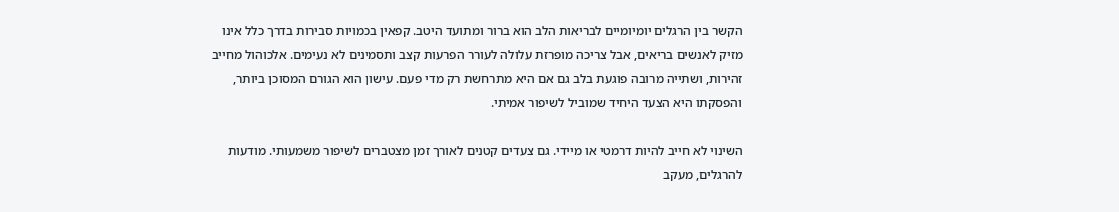הקשר בין הרגלים יומיומיים לבריאות הלב הוא ברור ומתועד היטב. קפאין בכמויות סבירות בדרך כלל אינו מזיק לאנשים בריאים, אבל צריכה מופרזת עלולה לעורר הפרעות קצב ותסמינים לא נעימים. אלכוהול מחייב זהירות, ושתייה מרובה פוגעת בלב גם אם היא מתרחשת רק מדי פעם. עישון הוא הגורם המסוכן ביותר, והפסקתו היא הצעד היחיד שמוביל לשיפור אמיתי.

השינוי לא חייב להיות דרמטי או מיידי. גם צעדים קטנים לאורך זמן מצטברים לשיפור משמעותי. מודעות להרגלים, מעקב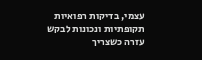עצמי, בדיקות רפואיות תקופתיות ונכונות לבקש עזרה כשצריך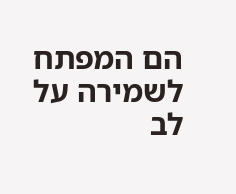הם המפתח לשמירה על לב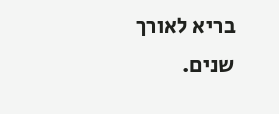בריא לאורך שנים.